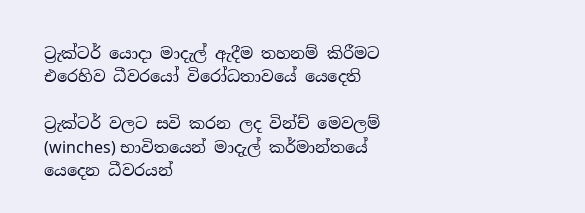ට්‍රැක්ටර් යොදා මාදැල් ඇදීම තහනම් කිරීමට එරෙහිව ධීවරයෝ විරෝධතාවයේ යෙදෙති

ට්‍රැක්ටර් වලට සවි කරන ලද වින්ච් මෙවලම් (winches) භාවිතයෙන් මාදැල් කර්මාන්තයේ යෙදෙන ධීවරයන්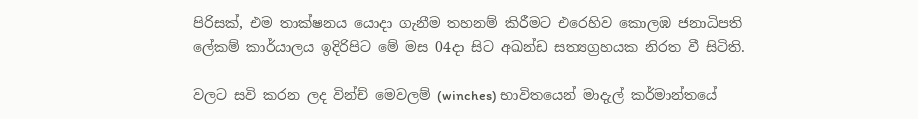පිරිසක්, එම තාක්ෂනය යොදා ගැනීම තහනම් කිරීමට එරෙහිව කොලඹ ජනාධිපති ලේකම් කාර්යාලය ඉදිරිපිට මේ මස 04දා සිට අඛන්ඩ සත්‍යග්‍රහයක නිරත වී සි‌ටිති.

වලට සවි කරන ලද වින්ච් මෙවලම් (winches) භාවිතයෙන් මාදැල් කර්මාන්තයේ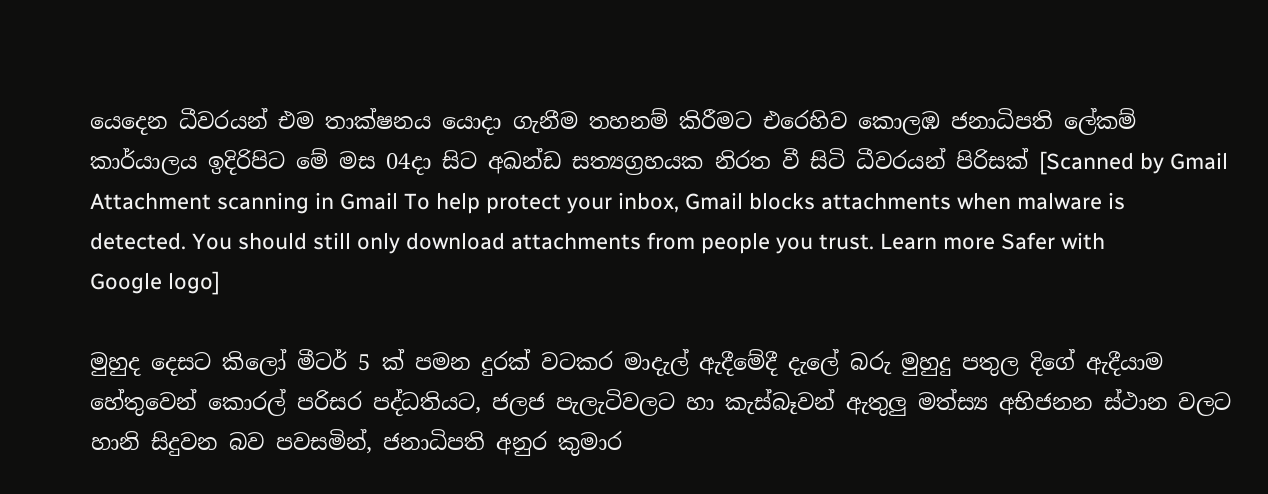යෙදෙන ධීවරයන් එම තාක්ෂනය යොදා ගැනීම තහනම් කිරීමට එරෙහිව කොලඹ ජනාධිපති ලේකම් කාර්යාලය ඉදිරිපිට මේ මස 04දා සිට අඛන්ඩ සත්‍යග්‍රහයක නිරත වී සි‌ටි ධීවරයන් පිරිසක් [Scanned by Gmail Attachment scanning in Gmail To help protect your inbox, Gmail blocks attachments when malware is detected. You should still only download attachments from people you trust. Learn more Safer with Google logo]

මුහුද දෙසට කිලෝ මීටර් 5 ක් පමන දුරක් වටකර මාදැල් ඇදීමේදී දැලේ බරු මුහුදු පතුල දිගේ ඇදීයාම හේතුවෙන් කොරල් පරිසර පද්ධතියට, ජලජ පැලැටිවලට හා කැස්බෑවන් ඇතුලු මත්ස්‍ය අභිජනන ස්ථාන වලට හානි සිදුවන බව පවසමින්, ජනාධිපති අනුර කුමාර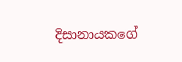දිසානායකගේ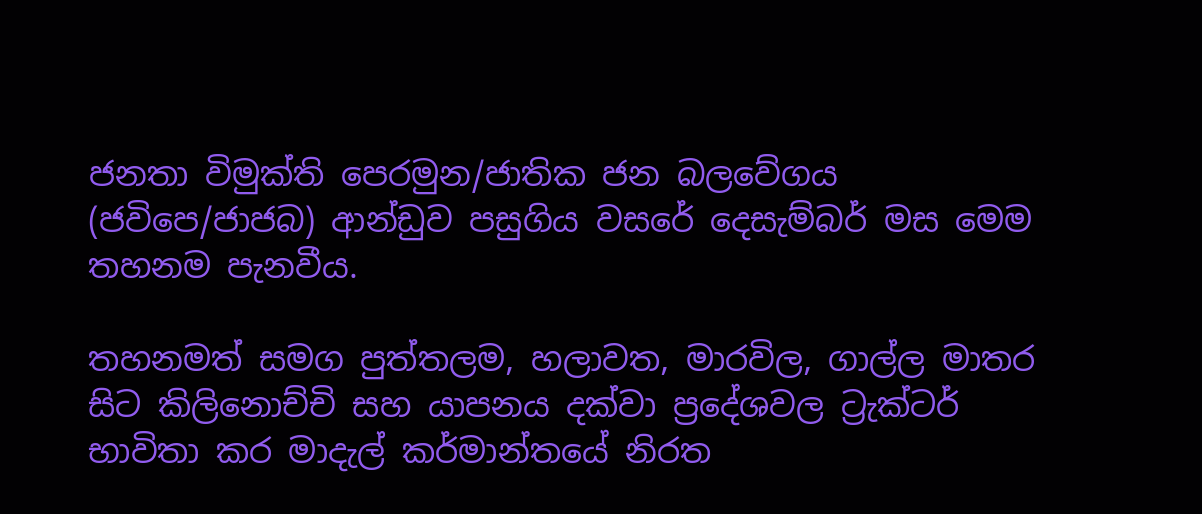ජනතා විමුක්ති පෙරමුන/ජාතික ජන බලවේගය (ජවිපෙ/ජාජබ) ආන්ඩුව පසුගිය වසරේ දෙසැම්බර් මස මෙම තහනම පැනවීය.

තහනමත් සමග පුත්තලම, හලාවත, මාරවිල, ගාල්ල මාතර සිට කිලිනොච්චි සහ යාපනය දක්වා ප්‍රදේශවල ට්‍රැක්ටර් භාවිතා කර මාදැල් කර්මාන්තයේ නිරත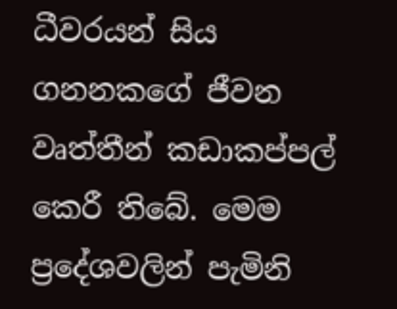ධීවරයන් සිය ගනනකගේ ජීවන වෘත්තීන් කඩාකප්පල් කෙරී තිබේ. මෙම ප්‍රදේශවලින් පැමිනි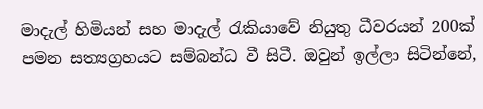මාදැල් හිමියන් සහ මාදැල් රැකියාවේ නියුතු ධීවරයන් 200ක් පමන සත්‍යග්‍රහයට සම්බන්ධ වී සිටී. ඔවුන් ඉල්ලා සිටින්නේ,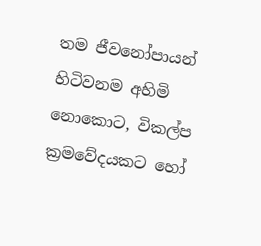තම ජීවනෝපායන් හි‌ටිවනම අහිමි නොකොට, විකල්ප ක්‍රමවේදයකට හෝ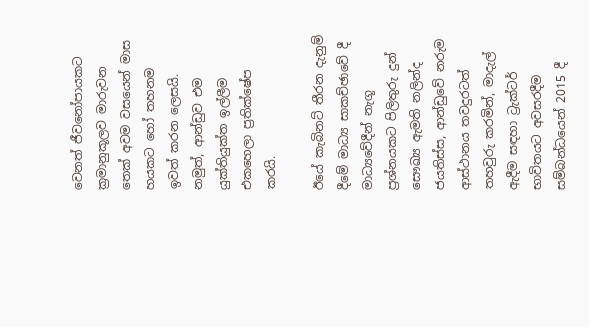වෙනත් ජීවනෝපායකට ක්‍රමානුකූලව මාරුවන තෙක් අවම වසයෙන් මාස හයකට හෝ තහනම ඉවත් කරන ලෙසයි. නමුත්, ආන්ඩුව එම යුක්තියුක්ත ඉල්ලීම එකහෙලා ප්‍රතික්ෂේප කරයි.

ඊයේ කැබිනට් තීරන දැනුම් දීමේ මාධ්‍ය සාකච්ඡාවේ දී මාධ්‍යවේදීන් නැගූ ප්‍රශ්නයකට පිලිතුරු දුන් සෞඛ්‍ය ඇමති නලින්ද ජයතිස්ස, ආන්ඩුවේ නරුම ආස්ථානය තවදුරටත් තහවුරු කරමින්, මාදැල් ඇදීම සඳහා ට්‍රැක්ටර් භාවිතයට අවසරදීම සම්බන්ධයෙන් 2015 දී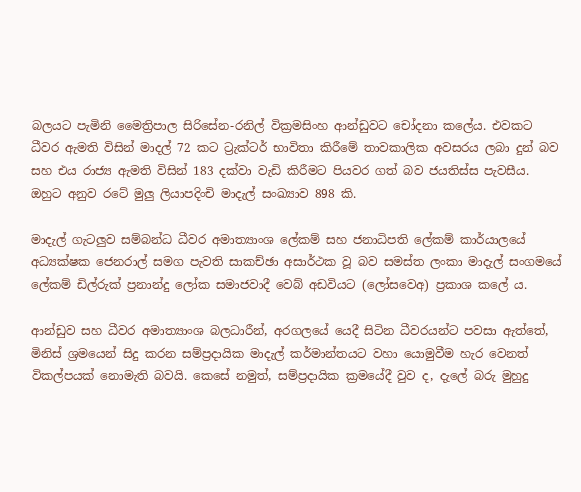බලයට පැමිනි මෛත්‍රිපාල සිරිසේන-රනිල් වික්‍රමසිංහ ආන්ඩුවට චෝදනා කලේය. එවකට ධීවර ඇමති විසින් මාදල් 72 කට ට්‍රැක්ටර් භාවිතා කිරීමේ තාවකාලික අවසරය ලබා දුන් බව සහ එය රාජ්‍ය ඇමති විසින් 183 දක්වා වැඩි කිරීමට පියවර ගත් බව ජයතිස්ස පැවසීය. ඔහුට අනුව රටේ මුලු ලියාපදිංචි මාදැල් සංඛ්‍යාව 898 කි.

මාදැල් ගැටලුව සම්බන්ධ ධීවර අමාත්‍යාංශ ලේකම් සහ ජනාධිපති ලේකම් කාර්යාලයේ අධ්‍යක්ෂක ජෙනරාල් සමග පැවති සාකච්ඡා අසාර්ථක වූ බව සමස්ත ලංකා මාදැල් සංගමයේ ලේකම් ඩිල්රුක් ප්‍රනාන්දු ලෝක සමාජවාදී වෙබ් අඩවියට (ලෝසවෙඅ) ප්‍රකාශ කලේ ය.

ආන්ඩුව සහ ධීවර අමාත්‍යාංශ බලධාරීන්, අරගලයේ යෙදී සිටින ධීවරයන්ට පවසා ඇත්තේ, මිනිස් ශ්‍රමයෙන් සිදු කරන සම්ප්‍රදායික මාදැල් කර්මාන්තයට වහා යොමුවීම හැර වෙනත් විකල්පයක් නොමැති බවයි. කෙසේ නමුත්, සම්ප්‍රදායික ක්‍රමයේදී වුව ද, දැලේ බරු මුහුදු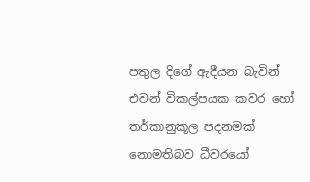පතුල දිගේ ඇදීයන බැවින් එවන් විකල්පයක කවර හෝ තර්කානුකූල පදනමක් නොමතිබව ධීවරයෝ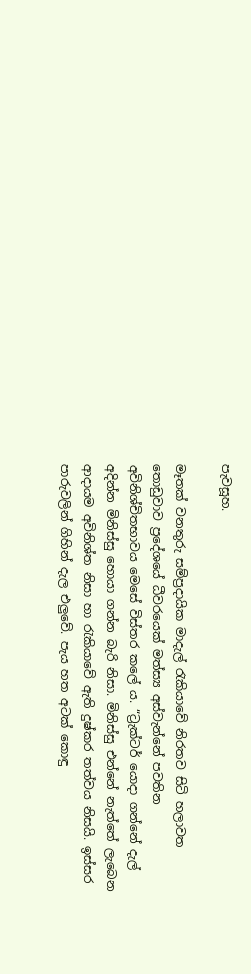පැවසූහ.

මෑතක් වනතුරු සම්ප්‍රදායික මාදැල් රැකියාවේ නිරතව සිටි හලාවත තොඩුවාව ප්‍රදේශයේ ධීවරයෙක් මත්ස්‍ය අස්වැන්නේ පවතින අවිනිශ්චිතභාවය මෙසේ විස්තර ක‍ලේ ය. “ට්‍රැක්ටර් යොදා ගන්නේ දැල් අදින්න මිනිස්සු හොයා ගන්න බැරි නිසා. මිනිස්සු එන්නේ නැත්තේ ලැ‍බෙන ආදායම අවිනිශ්ත නිසා හා රැකියාවේ ඇති දුෂ්කර තත්වය නිසයි. ඉස්සර පාරුවලින් ගිහින් දැල එලුවේ. පැය හත අටක් කොඳු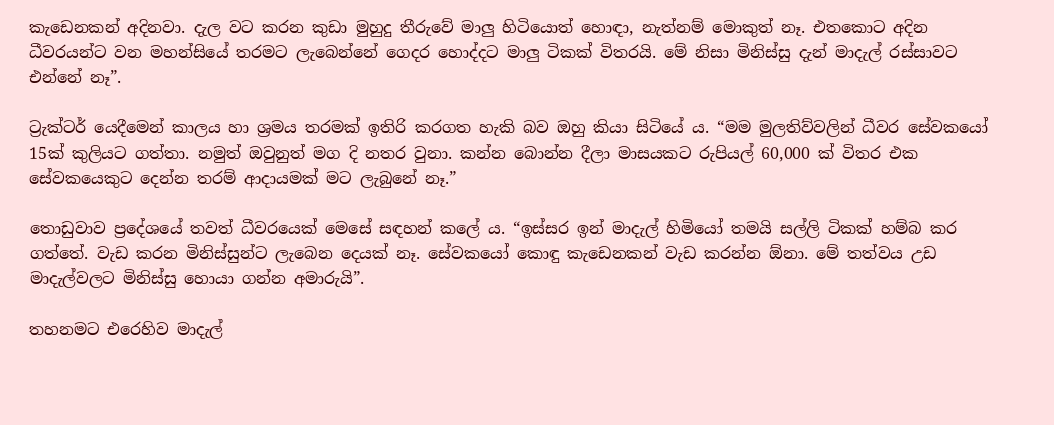කැඩෙනකන් අදිනවා. දැල වට කරන කුඩා මුහුදු තීරුවේ මාලු හිටියොත් හොඳා, නැත්නම් මොකුත් නෑ. එතකොට අදින ධීවරයන්ට වන මහන්සියේ තරමට ලැබෙන්නේ ගෙදර හොද්දට මාලු ටිකක් විතරයි. මේ නිසා මිනිස්සු දැන් මාදැල් රස්සාවට එන්නේ නෑ”.

ට්‍රැක්ටර් යෙදීමෙන් කාලය හා ශ්‍රමය තරමක් ඉතිරි කරගත හැකි බව ඔහු කියා සිටියේ ය. “මම මුලතිව්වලින් ධීවර සේවකයෝ 15ක් කුලියට ගත්තා. නමුත් ඔවුනුත් මග දි නතර වුනා. කන්න බොන්න දීලා මාසයකට රුපියල් 60,000 ක් විතර එක සේවකයෙකුට දෙන්න තරම් ආදායමක් මට ලැබුනේ නෑ.”

තොඩුවාව ප්‍රදේශයේ තවත් ධීවරයෙක් මෙසේ සඳහන් කලේ ය. “ඉස්සර ඉන් මාදැල් හිමියෝ තමයි සල්ලි ටිකක් හම්බ කර ගත්තේ. වැඩ කරන මිනිස්සුන්ට ලැබෙන දෙයක් නෑ. සේවකයෝ කොඳු කැඩෙනකන් වැඩ කරන්න ඕනා. මේ තත්වය උඩ මාදැල්වලට මිනිස්සු හොයා ගන්න අමාරුයි”.

තහනමට එරෙහිව මාදැල්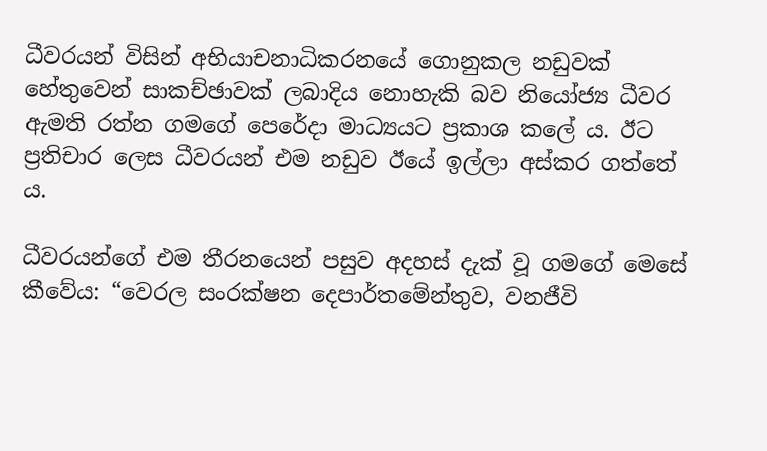ධීවරයන් විසින් අභියාචනාධිකරනයේ ගොනුකල නඩුවක් හේතුවෙන් සාකච්ඡාවක් ලබාදිය නොහැකි බව නියෝජ්‍ය ධීවර ඇමති රත්න ගමගේ පෙරේදා මාධ්‍යයට ප්‍රකාශ කලේ ය. ඊට ප්‍රතිචාර ලෙස ධීවරයන් එම නඩුව ඊයේ ඉල්ලා අස්කර ගත්තේ ය.

ධීවරයන්ගේ එම තීරනයෙන් පසුව අදහස් දැක් වූ ගමගේ මෙසේ කීවේය: “වෙරල සංරක්ෂන දෙපාර්තමේන්තුව, වනජීවි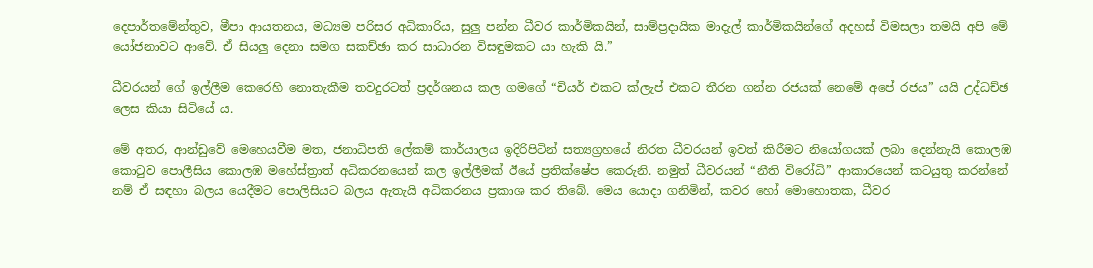දෙපාර්තමේන්තුව, මීපා ආයතනය, මධ්‍යම පරිසර අධිකාරිය, සුලු පන්න ධීවර කාර්මිකයින්, සාම්ප්‍රදායික මාදැල් කාර්මිකයින්ගේ අදහස් විමසලා තමයි අපි මේ යෝජනාවට ආවේ. ඒ සියලු දෙනා සමග සකච්ඡා කර සාධාරන විසඳුමකට යා හැකි යි.”

ධීවරයන් ගේ ඉල්ලීම කෙරෙහි නොතැකීම තවදුරටත් ප්‍රදර්ශනය කල ගමගේ “චියර් එකට ක්ලැප් එකට තීරන ගන්න රජයක් නෙමේ අපේ රජය” යයි උද්ධච්ඡ ලෙස කියා සිටියේ ය.

මේ අතර, ආන්ඩුවේ මෙහෙයවීම මත, ජනාධිපති ලේකම් කාර්යාලය ඉදිරිපිටින් සත්‍යග්‍රහයේ නිරත ධීවරයන් ඉවත් කිරීමට නියෝගයක් ලබා දෙන්නැයි කොලඹ කොටුව පොලීසිය කොලඹ මහේස්ත්‍රාත් අධිකරනයෙන් කල ඉල්ලීමක් ඊයේ ප්‍රතික්ෂේප කෙරුනි. නමුත් ධීවරයන් “නීති විරෝධි” ආකාරයෙන් කටයුතු කරන්නේ නම් ඒ සඳහා බලය යෙදීමට පොලිසියට බලය ඇතැයි අධිකරනය ප්‍රකාශ කර තිබේ. මෙය යොදා ගනිමින්, කවර හෝ මොහොතක, ධීවර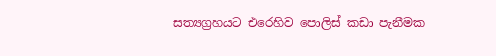සත්‍යග්‍රහයට එරෙහිව පොලිස් කඩා පැනීමක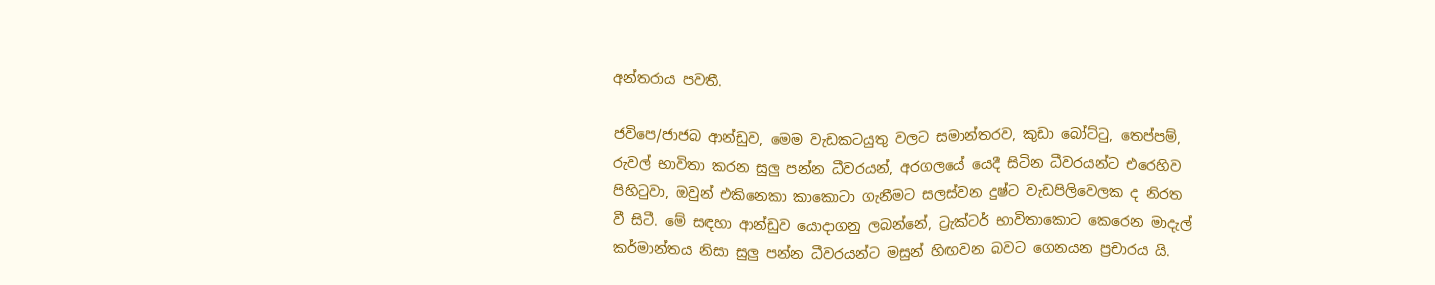අන්තරාය පවතී.

ජවිපෙ/ජාජබ ආන්ඩුව, මෙම වැඩකටයුතු වලට සමාන්තරව, කුඩා බෝට්ටු, තෙප්පම්, රුවල් භාවිතා කරන සුලු පන්න ධීවරයන්, අරගල‌යේ යෙදී සිටින ධීවරයන්ට එරෙහිව පිහිටුවා, ඔවුන් එකිනෙකා කාකොටා ගැනීමට සලස්වන දුෂ්ට වැඩපිලිවෙලක ද නිරත වී සිටී. මේ සඳහා ආන්ඩුව යොදාගනු ලබන්නේ, ට්‍රැක්ටර් භාවිතාකොට කෙරෙන මාදැල් කර්මාන්තය නිසා සුලු පන්න ධීවරයන්ට මසුන් හිඟවන බවට ගෙනයන ප්‍රචාරය යි.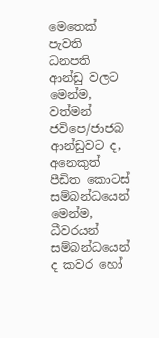මෙතෙක් පැවති ධනපති ආන්ඩු වලට මෙන්ම, වත්මන් ජවිපෙ/ජාජබ ආන්ඩුවට ද, අනෙකුත් පීඩිත කොටස් සම්බන්ධයෙන් මෙන්ම, ධීවරයන් සම්බන්ධයෙන් ද කවර හෝ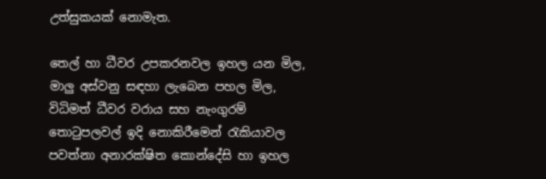උත්සුකයක් නොමැත.

තෙල් හා ධීවර උපකරනවල ඉහල යන මිල, මාලු අස්වනු සඳහා ලැබෙන පහල මිල, විධිමත් ධීවර වරාය සහ නැංගුරම් තොටුපලවල් ඉදි නොකිරීමෙන් රැකියාවල පවත්නා අනාරක්ෂිත කොන්දේසි හා ඉහල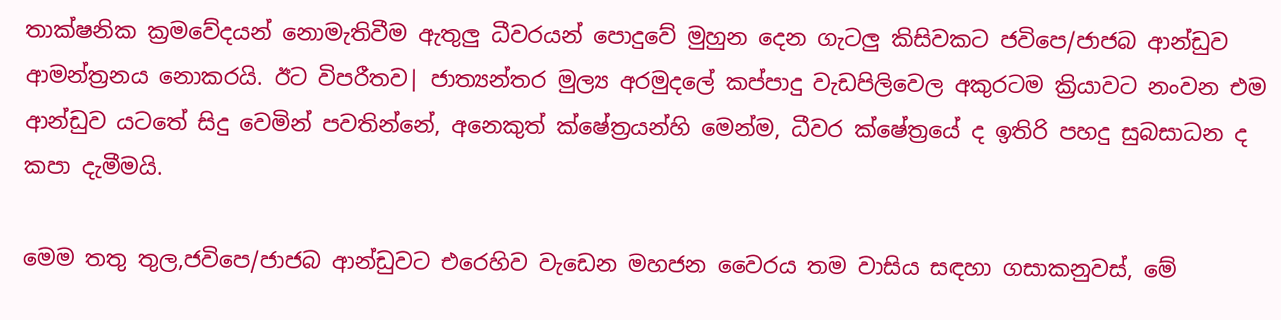තාක්ෂනික ක්‍රමවේදයන් නොමැතිවීම ඇතුලු ධීවරයන් පොදුවේ මුහුන දෙන ගැටලු කිසිවකට ජවිපෙ/ජාජබ ආන්ඩුව ආමන්ත්‍රනය නොකරයි. ඊට විපරීතව| ජාත්‍යන්තර මුල්‍ය අරමුදලේ කප්පාදු වැඩපිලිවෙල අකුරටම ක්‍රියාවට නංවන එම ආන්ඩුව යටතේ සිදු වෙමින් පවතින්නේ, අනෙකුත් ක්ෂේත්‍රයන්හි මෙන්ම, ධීවර ක්ෂේත්‍රයේ ද ඉතිරි පහදු සුබසාධන ද කපා දැමීමයි.

මෙම තතු තුල,ජවිපෙ/ජාජබ ආන්ඩුවට එරෙහිව වැඩෙන මහජන වෛරය තම වාසිය සඳහා ගසාකනුවස්, මේ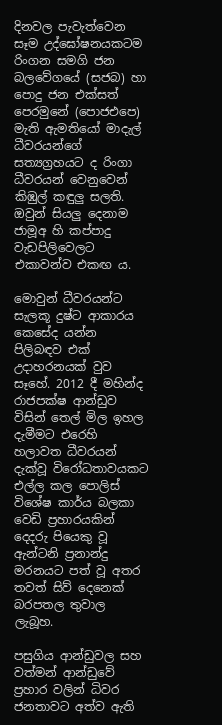දිනවල පැවැත්වෙන සෑම උද්ඝෝෂනයකටම රිංගන සමගි ජන බලවේගයේ (සජබ) හා පොදු ජන එක්සත් පෙරමුනේ (පොජඑපෙ) මැති ඇමතියෝ මාදැල් ධීවරයන්ගේ සත්‍යග්‍රහයට ද රිංගා ධීවරයන් වෙනුවෙන් කිඹුල් කඳුලු සලති. ඔවුන් සියලු දෙනාම ජාමූඅ හි කප්පාදු වැඩපිලිවෙලට එකාවන්ව එකඟ ය.

මොවුන් ධීවරයන්‌ට සැලකූ දුෂ්ට ආකාරය කෙසේද යන්න පිලිබඳව එක් උදාහරනයක් වුව සෑහේ. 2012 දී මහින්ද රාජපක්ෂ ආන්ඩුව විසින් තෙල් මිල ඉහල දැමීමට එරෙහි හලාවත ධීවරයන් දැක්වූ විරෝධතාවයකට එල්ල කල පොලිස් විශේෂ කාර්ය බලකා වෙඩි ප්‍රහාරයකින් දෙදරු පියෙකු වූ ඇන්ටනි ප්‍රනාන්දු මරනයට පත් වූ අතර තවත් සිව් දෙනෙක් බරපතල තුවාල ලැබූහ.

පසුගිය ආන්ඩුවල සහ වත්මන් ආන්ඩුවේ ප්‍රහාර වලින් ධිවර ජනතාවට අත්ව ඇති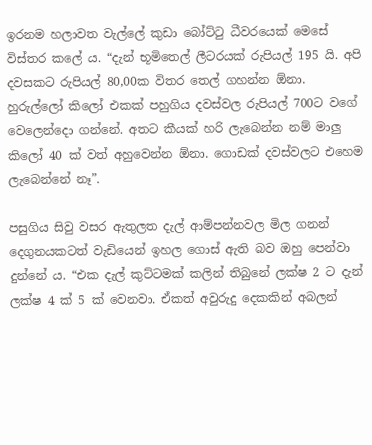ඉරනම හලාවත වැල්ලේ කුඩා බෝට්ටු ධීවරයෙක් මෙසේ විස්තර කලේ ය. “දැන් භූමිතෙල් ලීටරයක් රුපියල් 195 යි. අපි දවසකට රුපියල් 80,00ක විතර තෙල් ගහන්න ඕනා. හුරුල්ලෝ කිලෝ එකක් පහුගිය දවස්වල රුපියල් 700ට වගේ වෙලෙන්දො ගන්නේ. අතට කීයක් හරි ලැබෙන්න නම් මාලු කිලෝ 40 ක් වත් අහුවෙන්න ඕනා. ගොඩක් දවස්වලට එහෙම ලැබෙන්නේ නෑ”.

පසුගිය සිවු වසර ඇතුලත දැල් ආම්පන්නවල මිල ගනන් දෙගුනයකටත් වැඩියෙන් ඉහල ගොස් ඇති බව ඔහු පෙන්වා දුන්නේ ය. “එක දැල් කුට්ටමක් කලින් තිබුනේ ලක්ෂ 2 ට දැන් ලක්ෂ 4 ක් 5 ක් වෙනවා. ඒකත් අවුරුදු දෙකකින් අබලන්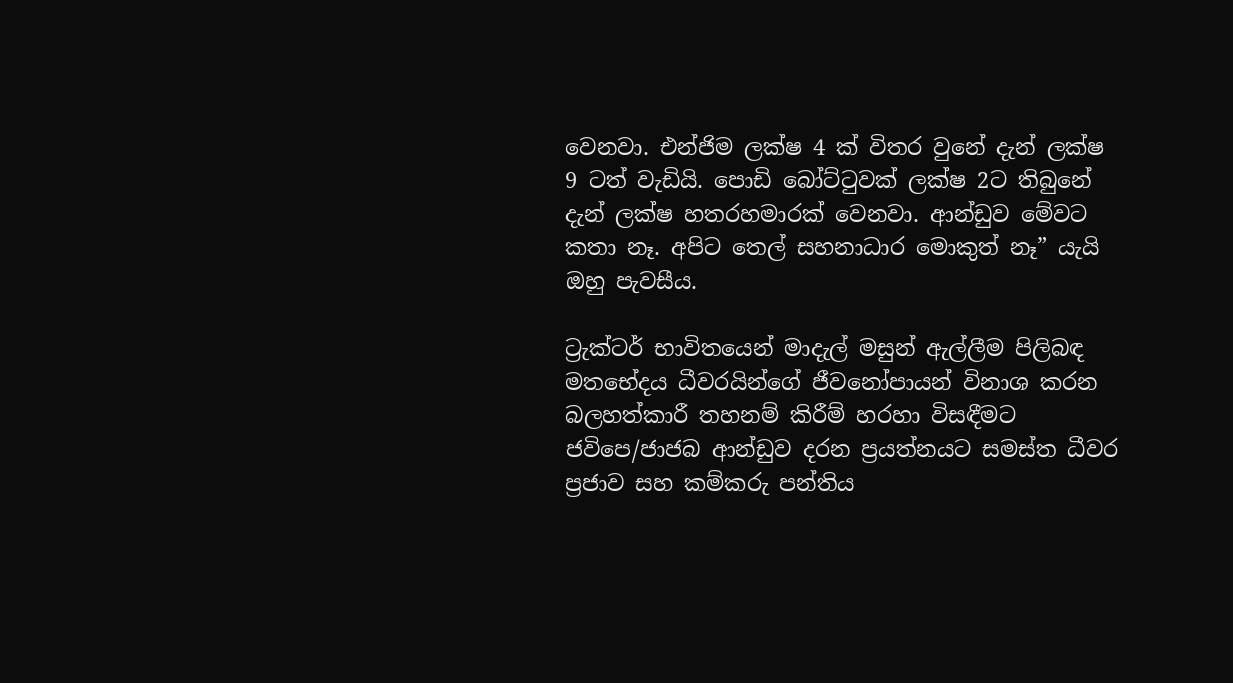වෙනවා. එන්ජිම ලක්ෂ 4 ක් විතර වුනේ දැන් ලක්ෂ 9 ටත් වැඩියි. පොඩි බෝට්ටුවක් ලක්ෂ 2ට තිබුනේ දැන් ලක්ෂ හතරහමාරක් වෙනවා. ආන්ඩුව මේවට කතා නෑ. අපිට තෙල් සහනාධාර මොකුත් නෑ” යැයි ඔහු පැවසීය.

ට්‍රැක්ටර් භාවිතයෙන් මාදැල් මසුන් ඇල්ලීම පිලිබඳ මතභේදය ධීවරයින්ගේ ජීවනෝපායන් විනාශ කරන බලහත්කාරී තහනම් කිරීම් හරහා විසඳීමට ජවිපෙ/ජාජබ ආන්ඩුව දරන ප්‍රයත්නයට සමස්ත ධීවර ප්‍රජාව සහ කම්කරු පන්තිය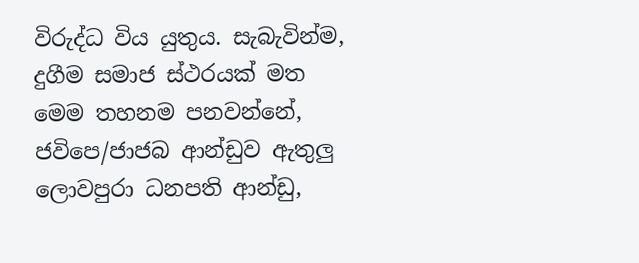විරුද්ධ විය යුතුය. සැබැවින්ම, දුගීම සමාජ ස්ථරයක් මත මෙම තහනම පනවන්නේ, ජවිපෙ/ජාජබ ආන්ඩුව ඇතුලු ලොවපුරා ධනපති ආන්ඩු,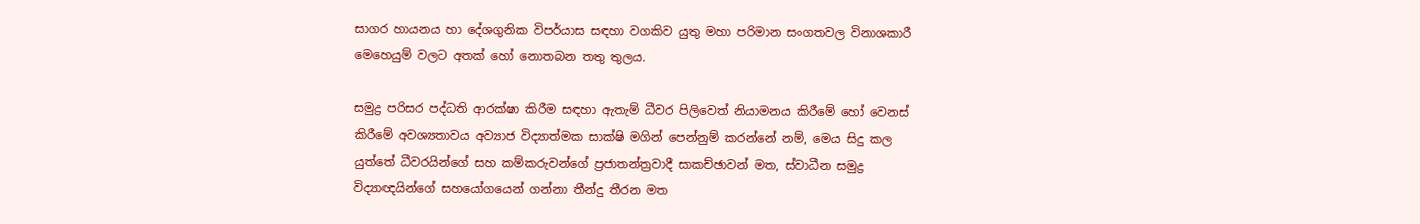සාගර හායනය හා දේශගුනික විපර්යාස සඳහා වගකිව යුතු මහා පරිමාන සංගතවල විනාශකාරී මෙහෙයුම් වලට අතක් හෝ නොතබන තතු තුලය.

සමුද්‍ර පරිසර පද්ධති ආරක්ෂා කිරීම සඳහා ඇතැම් ධීවර පිලිවෙත් නියාමනය කිරීමේ හෝ වෙනස් කිරීමේ අවශ්‍යතාවය අව්‍යාජ විද්‍යාත්මක සාක්ෂි මගින් පෙන්නුම් කරන්නේ නම්, මෙය සිදු කල යුත්තේ ධීවරයින්ගේ සහ කම්කරුවන්ගේ ප්‍රජාතන්ත්‍රවාදී සාකච්ඡාවන් මත, ස්වාධීන සමුද්‍ර විද්‍යාඥයින්ගේ සහයෝගයෙන් ගන්නා තීන්දු තීරන මත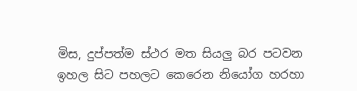මිස, දුප්පත්ම ස්ථර මත සියලු බර පටවන ඉහල සිට පහලට කෙරෙන නියෝග හරහා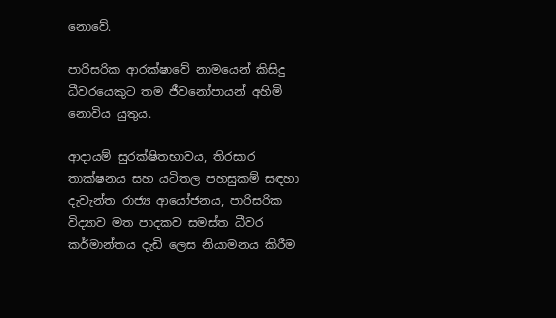නොවේ.

පාරිසරික ආරක්ෂාවේ නාමයෙන් කිසිදු ධීවරයෙකුට තම ජීවනෝපායන් අහිමි නොවිය යුතුය.

ආදායම් සුරක්ෂිතභාවය, තිරසාර තාක්ෂනය සහ යටිතල පහසුකම් සඳහා දැවැන්ත රාජ්‍ය ආයෝජනය, පාරිසරික විද්‍යාව මත පාදකව සමස්ත ධීවර කර්මාන්තය දැඩි ලෙස නියාමනය කිරීම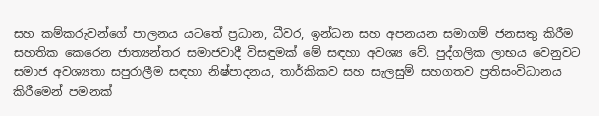සහ කම්කරුවන්ගේ පාලනය යටතේ ප්‍රධාන, ධීවර, ඉන්ධන සහ අපනයන සමාගම් ජනසතු කිරීම සහතික කෙරෙන ජාත්‍යන්තර සමාජවාදී විසඳුමක් මේ සඳහා අවශ්‍ය වේ. පුද්ගලික ලාභය වෙනුවට සමාජ අවශ්‍යතා සපුරාලීම සඳහා නිෂ්පාදනය, තාර්කිකව සහ සැලසුම් සහගතව ප්‍රතිසංවිධානය කිරීමෙන් පමනක්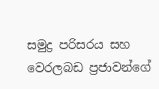සමුද්‍ර පරිසරය සහ වෙරලබඩ ප්‍රජාවන්ගේ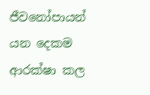ජීවනෝපායන් යන දෙකම ආරක්ෂා කල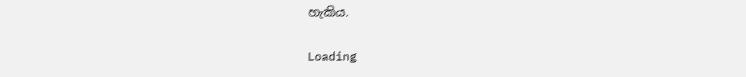හැකිය.

Loading